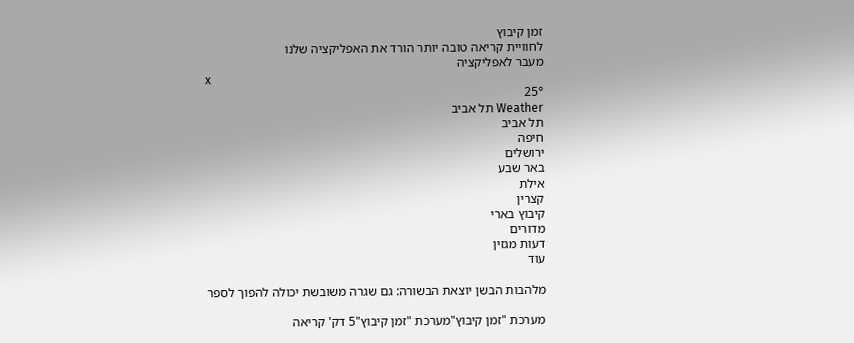זמן קיבוץ
לחוויית קריאה טובה יותר הורד את האפליקציה שלנו
מעבר לאפליקציה
x
25°
Weather תל אביב
תל אביב
חיפה
ירושלים
באר שבע
אילת
קצרין
קיבוץ בארי
מדורים
דעות מגזין
עוד

מלהבות הבשן יוצאת הבשורה: גם שגרה משובשת יכולה להפוך לספר

מערכת "זמן קיבוץ"מערכת "זמן קיבוץ"5 דק' קריאה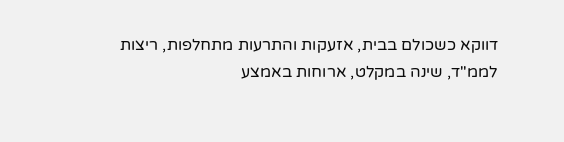דווקא כשכולם בבית, אזעקות והתרעות מתחלפות, ריצות לממ"ד, שינה במקלט, ארוחות באמצע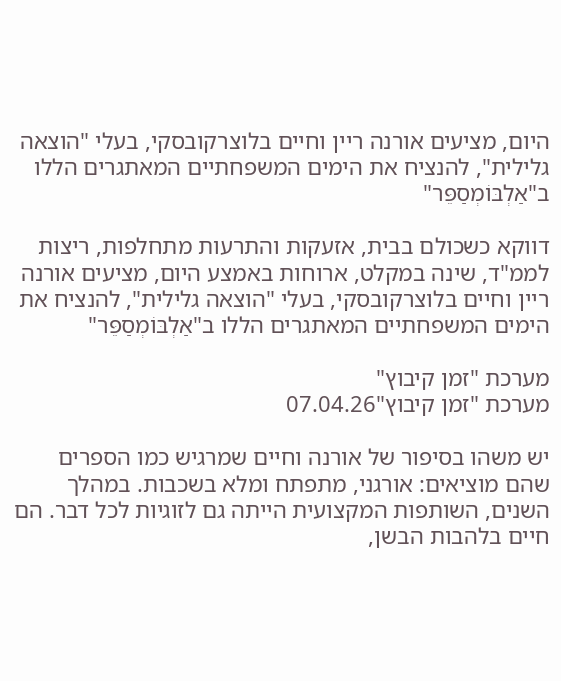היום, מציעים אורנה ריין וחיים בלוצרקובסקי, בעלי "הוצאה גלילית", להנציח את הימים המשפחתיים המאתגרים הללו ב"אַלְבּוֹמְסַפֵּר"

דווקא כשכולם בבית, אזעקות והתרעות מתחלפות, ריצות לממ"ד, שינה במקלט, ארוחות באמצע היום, מציעים אורנה ריין וחיים בלוצרקובסקי, בעלי "הוצאה גלילית", להנציח את הימים המשפחתיים המאתגרים הללו ב"אַלְבּוֹמְסַפֵּר"

מערכת "זמן קיבוץ"
מערכת "זמן קיבוץ"07.04.26

יש משהו בסיפור של אורנה וחיים שמרגיש כמו הספרים שהם מוציאים: אורגני, מתפתח ומלא בשכבות. במהלך השנים, השותפות המקצועית הייתה גם לזוגיות לכל דבר. הם חיים בלהבות הבשן,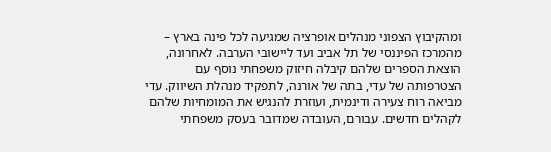ומהקיבוץ הצפוני מנהלים אופרציה שמגיעה לכל פינה בארץ – מהמרכז הפיננסי של תל אביב ועד ליישובי הערבה. לאחרונה, הוצאת הספרים שלהם קיבלה חיזוק משפחתי נוסף עם הצטרפותה של עדי, בתה של אורנה, לתפקיד מנהלת השיווק. עדי מביאה רוח צעירה ודינמית, ועוזרת להנגיש את המומחיות שלהם לקהלים חדשים. עבורם, העובדה שמדובר בעסק משפחתי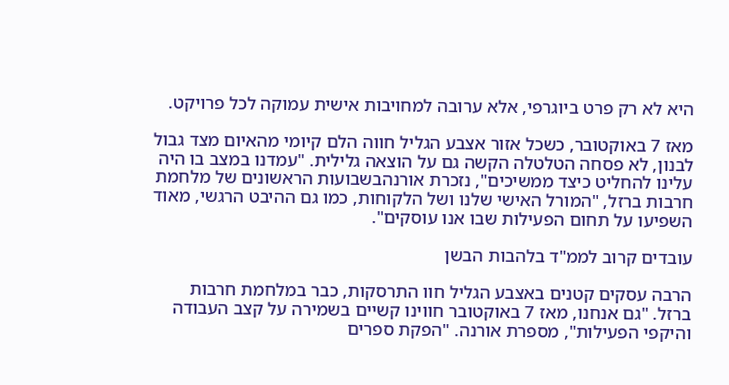היא לא רק פרט ביוגרפי, אלא ערובה למחויבות אישית עמוקה לכל פרויקט.

מאז 7 באוקטובר, כשכל אזור אצבע הגליל חווה הלם קיומי מהאיום מצד גבול לבנון, לא פסחה הטלטלה הקשה גם על הוצאה גלילית. "עמדנו במצב בו היה עלינו להחליט כיצד ממשיכים", נזכרת אורנהבשבועות הראשונים של מלחמת חרבות ברזל, "המורל האישי שלנו ושל הלקוחות, כמו גם ההיבט הרגשי, מאוד השפיעו על תחום הפעילות שבו אנו עוסקים".

עובדים קרוב לממ"ד בלהבות הבשן

הרבה עסקים קטנים באצבע הגליל חוו התרסקות, כבר במלחמת חרבות ברזל. "גם אנחנו, מאז 7 באוקטובר חווינו קשיים בשמירה על קצב העבודה והיקפי הפעילות", מספרת אורנה. "הפקת ספרים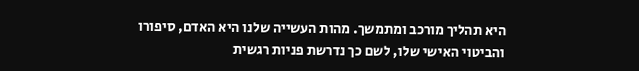היא תהליך מורכב ומתמשך. מהות העשייה שלנו היא האדם, סיפורו והביטוי האישי שלו, לשם כך נדרשת פניות רגשית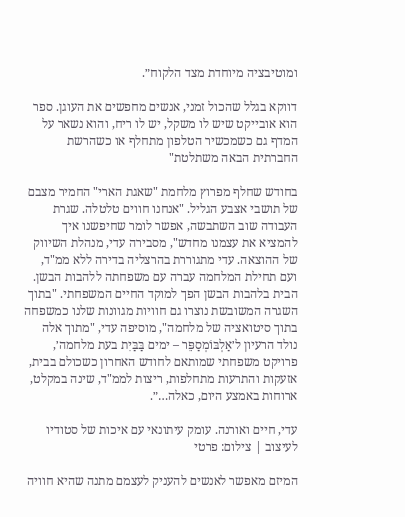ומוטיבציה מיוחדת מצד הלקוח״.

דווקא בגלל שהכול זמני, אנשים מחפשים את העוגן. ספר הוא אובייקט שיש לו משקל, יש לו ריח, והוא נשאר על המדף גם כשמכשיר הטלפון מתחלף או כשהרשת החברתית הבאה משתלטת"

בחודש שחלף מפרוץ מלחמת "שאגת הארי" החמיר מצבם של תושבי אצבע הגליל. "אנחנו חווים טלטלה. שגרת העבודה שוב השתבשה, אפשר לומר שחיפשנו איך להמציא את עצמנו מחדש", מסבירה עדי, מנהלת השיווק של ההוצאה. עדי מתגוררת בהרצליה בדירה ללא ממ"ד, ועם תחילת המלחמה עברה עם משפחתה ללהבות הבשן. הבית בלהבות הבשן הפך למוקד החיים המשפחתי. "בתוך השגרה המשובשת נוצרו גם חוויות מגוונות שלנו כמשפחה בתוך סיטואציה של מלחמה", מוסיפה עדי, "מתוך אלה נולד הרעיון ל׳אַלְבּוֹמְסַפֵּר – ימים בַּבַּיִת בעת מלחמה׳, פרויקט משפחתי שמותאם לחודש האחרון כשכולם בבית, אזעקות והתרעות מתחלפות, ריצות לממ"ד, שינה במקלט, ארוחות באמצע היום, כאלה…״.

עדי, חיים ואורנה. עומק עיתונאי עם איכות של סטודיו לעיצוב | צילום: פרטי

המיזם מאפשר לאנשים להעניק לעצמם מתנה שהיא חוויה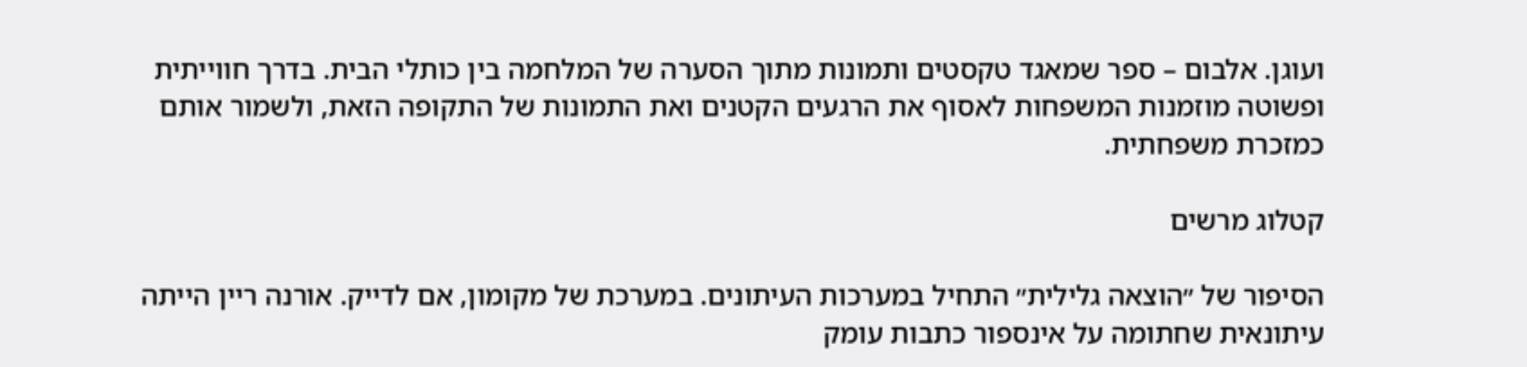ועוגן. אלבום – ספר שמאגד טקסטים ותמונות מתוך הסערה של המלחמה בין כותלי הבית. בדרך חווייתית ופשוטה מוזמנות המשפחות לאסוף את הרגעים הקטנים ואת התמונות של התקופה הזאת, ולשמור אותם כמזכרת משפחתית.

קטלוג מרשים

הסיפור של ״הוצאה גלילית״ התחיל במערכות העיתונים. במערכת של מקומון, אם לדייק. אורנה ריין הייתה עיתונאית שחתומה על אינספור כתבות עומק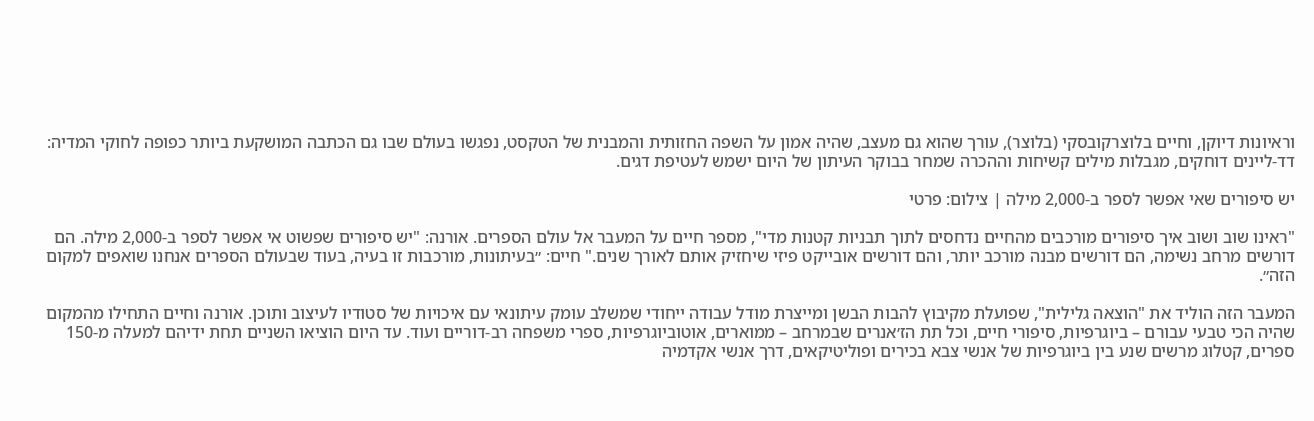וראיונות דיוקן, וחיים בלוצרקובסקי (בלוצר), עורך שהוא גם מעצב, שהיה אמון על השפה החזותית והמבנית של הטקסט, נפגשו בעולם שבו גם הכתבה המושקעת ביותר כפופה לחוקי המדיה: דד-ליינים דוחקים, מגבלות מילים קשיחות וההכרה שמחר בבוקר העיתון של היום ישמש לעטיפת דגים.

יש סיפורים שאי אפשר לספר ב-2,000 מילה | צילום: פרטי

"ראינו שוב ושוב איך סיפורים מורכבים מהחיים נדחסים לתוך תבניות קטנות מדי", מספר חיים על המעבר אל עולם הספרים. אורנה: "יש סיפורים שפשוט אי אפשר לספר ב-2,000 מילה. הם דורשים מרחב נשימה, הם דורשים מבנה מורכב יותר, והם דורשים אובייקט פיזי שיחזיק אותם לאורך שנים." חיים: ״בעיתונות, מורכבות זו בעיה, בעוד שבעולם הספרים אנחנו שואפים למקום הזה״.

המעבר הזה הוליד את "הוצאה גלילית", שפועלת מקיבוץ להבות הבשן ומייצרת מודל עבודה ייחודי שמשלב עומק עיתונאי עם איכויות של סטודיו לעיצוב ותוכן. אורנה וחיים התחילו מהמקום שהיה הכי טבעי עבורם – ביוגרפיות, סיפורי חיים, וכל תת הז׳אנרים שבמרחב – ממוארים, אוטוביוגרפיות, ספרי משפחה רב-דוריים ועוד. עד היום הוציאו השניים תחת ידיהם למעלה מ-150 ספרים, קטלוג מרשים שנע בין ביוגרפיות של אנשי צבא בכירים ופוליטיקאים, דרך אנשי אקדמיה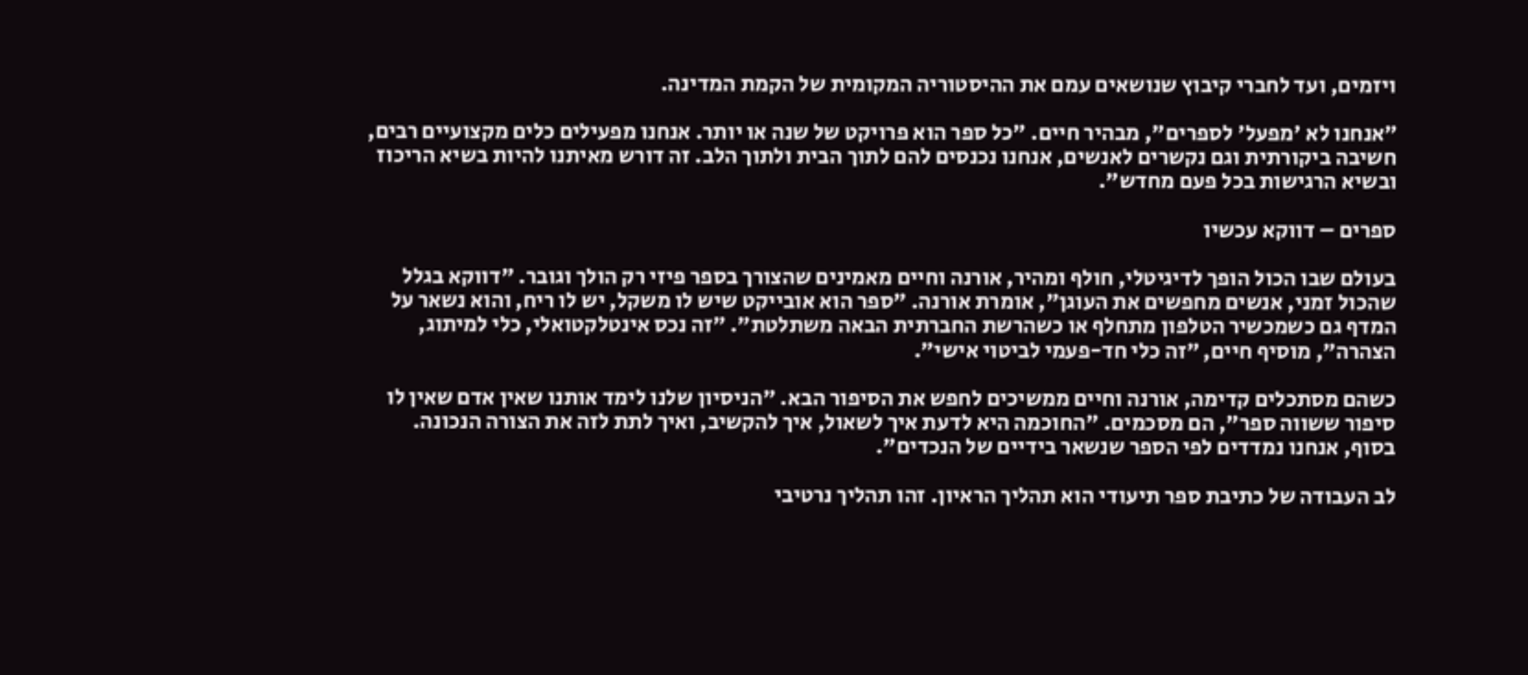ויזמים, ועד לחברי קיבוץ שנושאים עמם את ההיסטוריה המקומית של הקמת המדינה.

״אנחנו לא 'מפעל' לספרים", מבהיר חיים. "כל ספר הוא פרויקט של שנה או יותר. אנחנו מפעילים כלים מקצועיים רבים, חשיבה ביקורתית וגם נקשרים לאנשים, אנחנו נכנסים להם לתוך הבית ולתוך הלב. זה דורש מאיתנו להיות בשיא הריכוז ובשיא הרגישות בכל פעם מחדש".

ספרים – דווקא עכשיו

בעולם שבו הכול הופך לדיגיטלי, חולף ומהיר, אורנה וחיים מאמינים שהצורך בספר פיזי רק הולך וגובר. "דווקא בגלל שהכול זמני, אנשים מחפשים את העוגן", אומרת אורנה. "ספר הוא אובייקט שיש לו משקל, יש לו ריח, והוא נשאר על המדף גם כשמכשיר הטלפון מתחלף או כשהרשת החברתית הבאה משתלטת". ״זה נכס אינטלקטואלי, כלי למיתוג, הצהרה״, מוסיף חיים, ״זה כלי חד-פעמי לביטוי אישי״.

כשהם מסתכלים קדימה, אורנה וחיים ממשיכים לחפש את הסיפור הבא. "הניסיון שלנו לימד אותנו שאין אדם שאין לו סיפור ששווה ספר", הם מסכמים. "החוכמה היא לדעת איך לשאול, איך להקשיב, ואיך לתת לזה את הצורה הנכונה. בסוף, אנחנו נמדדים לפי הספר שנשאר בידיים של הנכדים".

לב העבודה של כתיבת ספר תיעודי הוא תהליך הראיון. זהו תהליך נרטיבי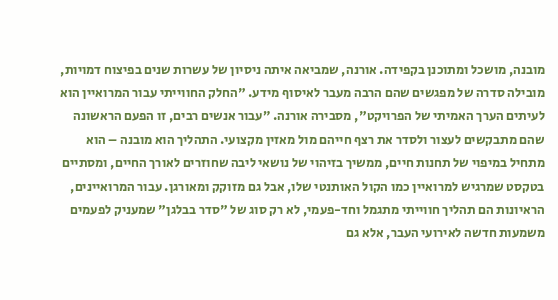מובנה, מושכל ומתוכנן בקפידה. אורנה, שמביאה איתה ניסיון של עשרות שנים בפיצוח דמויות, מובילה סדרה של מפגשים שהם הרבה מעבר לאיסוף מידע. "החלק החווייתי עבור המרואיין הוא לעיתים הערך האמיתי של הפרויקט", מסבירה אורנה. ״עבור אנשים רבים, זו הפעם הראשונה שהם מתבקשים לעצור ולסדר את רצף חייהם מול מאזין מקצועי. התהליך הוא מובנה – הוא מתחיל במיפוי של תחנות חיים, ממשיך בזיהוי של נושאי ליבה שחוזרים לאורך החיים, ומסתיים בטקסט שמרגיש למרואיין כמו הקול האותנטי שלו, אבל גם מזוקק ומאורגן. עבור המרואיינים, הראיונות הם תהליך חווייתי מתגמל וחד-פעמי, לא רק סוג של "סדר בבלגן" שמעניק לפעמים משמעות חדשה לאירועי העבר, אלא גם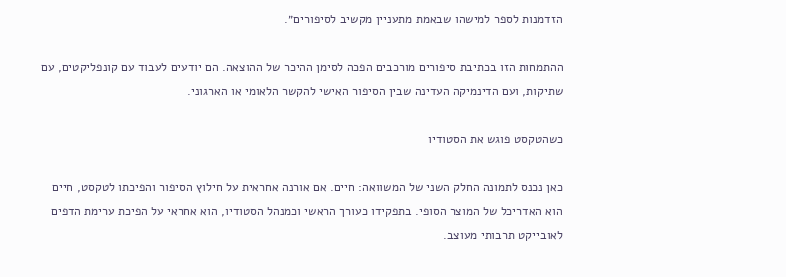הזדמנות לספר למישהו שבאמת מתעניין מקשיב לסיפורים״.

ההתמחות הזו בכתיבת סיפורים מורכבים הפכה לסימן ההיכר של ההוצאה. הם יודעים לעבוד עם קונפליקטים, עם שתיקות, ועם הדינמיקה העדינה שבין הסיפור האישי להקשר הלאומי או הארגוני.

כשהטקסט פוגש את הסטודיו

כאן נכנס לתמונה החלק השני של המשוואה: חיים. אם אורנה אחראית על חילוץ הסיפור והפיכתו לטקסט, חיים הוא האדריכל של המוצר הסופי. בתפקידו כעורך הראשי וכמנהל הסטודיו, הוא אחראי על הפיכת ערימת הדפים לאובייקט תרבותי מעוצב.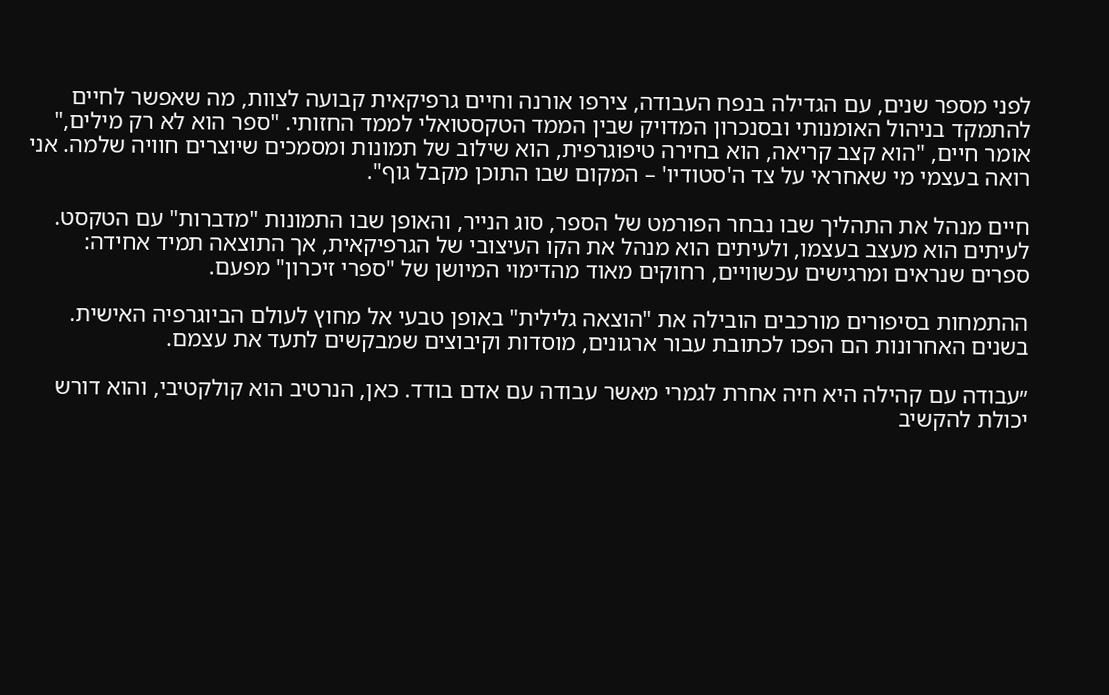לפני מספר שנים, עם הגדילה בנפח העבודה, צירפו אורנה וחיים גרפיקאית קבועה לצוות, מה שאפשר לחיים להתמקד בניהול האומנותי ובסנכרון המדויק שבין הממד הטקסטואלי לממד החזותי. "ספר הוא לא רק מילים," אומר חיים, "הוא קצב קריאה, הוא בחירה טיפוגרפית, הוא שילוב של תמונות ומסמכים שיוצרים חוויה שלמה. אני רואה בעצמי מי שאחראי על צד ה'סטודיו' – המקום שבו התוכן מקבל גוף".

חיים מנהל את התהליך שבו נבחר הפורמט של הספר, סוג הנייר, והאופן שבו התמונות "מדברות" עם הטקסט. לעיתים הוא מעצב בעצמו, ולעיתים הוא מנהל את הקו העיצובי של הגרפיקאית, אך התוצאה תמיד אחידה: ספרים שנראים ומרגישים עכשוויים, רחוקים מאוד מהדימוי המיושן של "ספרי זיכרון" מפעם.

ההתמחות בסיפורים מורכבים הובילה את "הוצאה גלילית" באופן טבעי אל מחוץ לעולם הביוגרפיה האישית. בשנים האחרונות הם הפכו לכתובת עבור ארגונים, מוסדות וקיבוצים שמבקשים לתעד את עצמם.

״עבודה עם קהילה היא חיה אחרת לגמרי מאשר עבודה עם אדם בודד. כאן, הנרטיב הוא קולקטיבי, והוא דורש יכולת להקשיב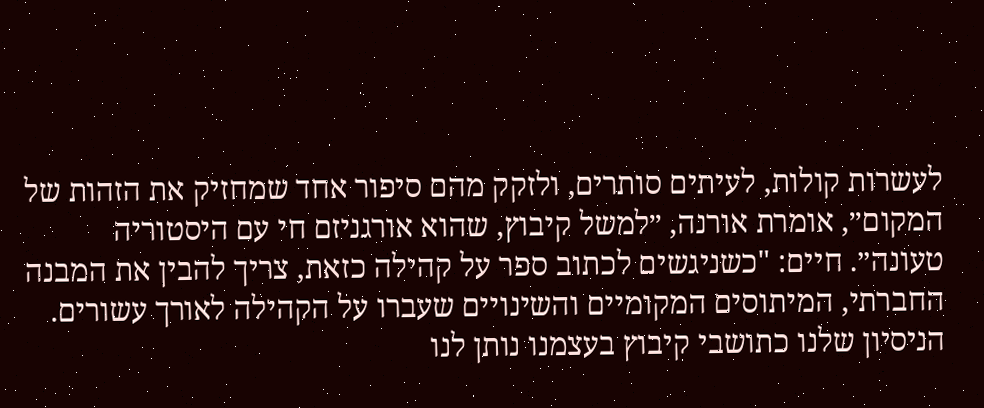לעשרות קולות, לעיתים סותרים, ולזקק מהם סיפור אחד שמחזיק את הזהות של המקום״, אומרת אורנה, ״למשל קיבוץ, שהוא אורגניזם חי עם היסטוריה טעונה״. חיים: "כשניגשים לכתוב ספר על קהילה כזאת, צריך להבין את המבנה החברתי, המיתוסים המקומיים והשינויים שעברו על הקהילה לאורך עשורים. הניסיון שלנו כתושבי קיבוץ בעצמנו נותן לנו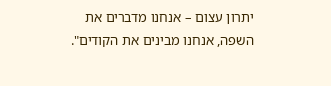יתרון עצום – אנחנו מדברים את השפה, אנחנו מבינים את הקודים".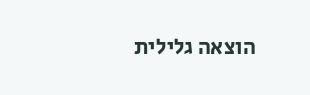הוצאה גלילית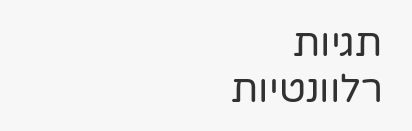תגיות רלוונטיות